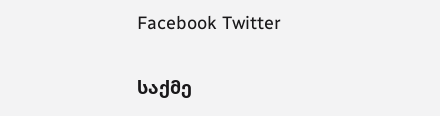Facebook Twitter

საქმე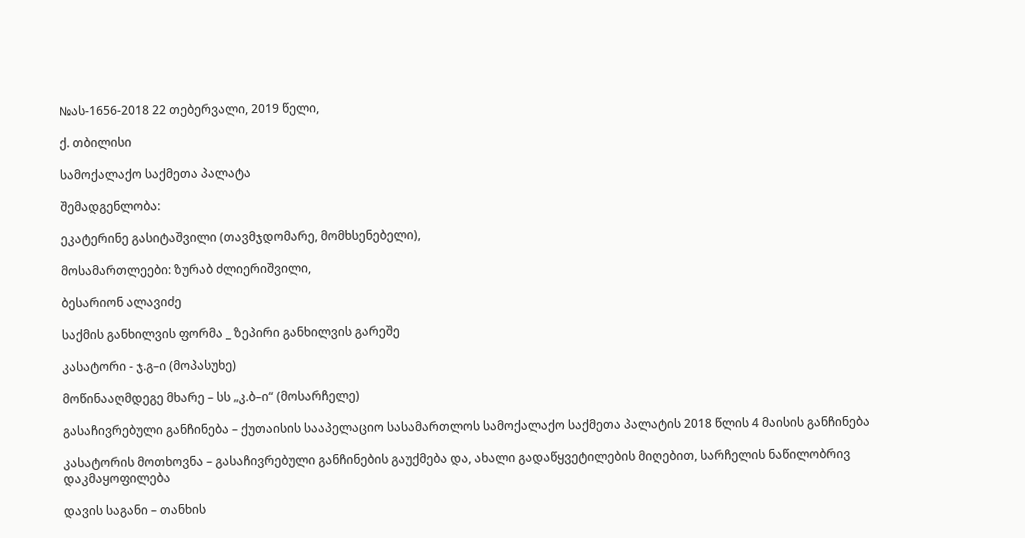№ას-1656-2018 22 თებერვალი, 2019 წელი,

ქ. თბილისი

სამოქალაქო საქმეთა პალატა

შემადგენლობა:

ეკატერინე გასიტაშვილი (თავმჯდომარე, მომხსენებელი),

მოსამართლეები: ზურაბ ძლიერიშვილი,

ბესარიონ ალავიძე

საქმის განხილვის ფორმა _ ზეპირი განხილვის გარეშე

კასატორი - ჯ.გ–ი (მოპასუხე)

მოწინააღმდეგე მხარე – სს „კ.ბ–ი“ (მოსარჩელე)

გასაჩივრებული განჩინება – ქუთაისის სააპელაციო სასამართლოს სამოქალაქო საქმეთა პალატის 2018 წლის 4 მაისის განჩინება

კასატორის მოთხოვნა – გასაჩივრებული განჩინების გაუქმება და, ახალი გადაწყვეტილების მიღებით, სარჩელის ნაწილობრივ დაკმაყოფილება

დავის საგანი – თანხის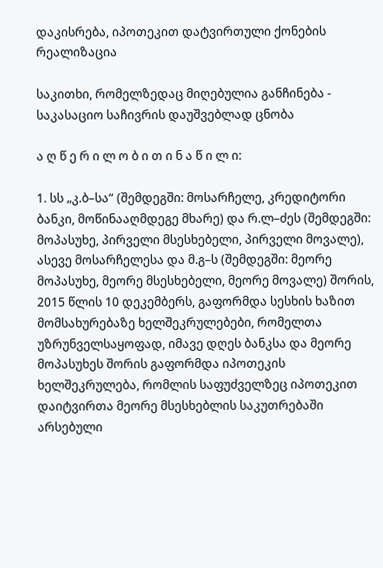დაკისრება, იპოთეკით დატვირთული ქონების რეალიზაცია

საკითხი, რომელზედაც მიღებულია განჩინება - საკასაციო საჩივრის დაუშვებლად ცნობა

ა ღ წ ე რ ი ლ ო ბ ი თ ი ნ ა წ ი ლ ი:

1. სს „კ.ბ–სა“ (შემდეგში: მოსარჩელე, კრედიტორი ბანკი, მოწინააღმდეგე მხარე) და რ.ლ–ძეს (შემდეგში: მოპასუხე, პირველი მსესხებელი, პირველი მოვალე), ასევე მოსარჩელესა და მ.გ–ს (შემდეგში: მეორე მოპასუხე, მეორე მსესხებელი, მეორე მოვალე) შორის, 2015 წლის 10 დეკემბერს, გაფორმდა სესხის ხაზით მომსახურებაზე ხელშეკრულებები, რომელთა უზრუნველსაყოფად, იმავე დღეს ბანკსა და მეორე მოპასუხეს შორის გაფორმდა იპოთეკის ხელშეკრულება, რომლის საფუძველზეც იპოთეკით დაიტვირთა მეორე მსესხებლის საკუთრებაში არსებული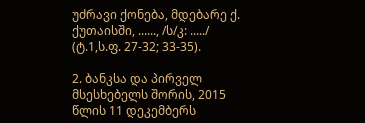უძრავი ქონება, მდებარე ქ. ქუთაისში, ......, /ს/კ: ...../ (ტ.1,ს.ფ. 27-32; 33-35).

2. ბანკსა და პირველ მსესხებელს შორის, 2015 წლის 11 დეკემბერს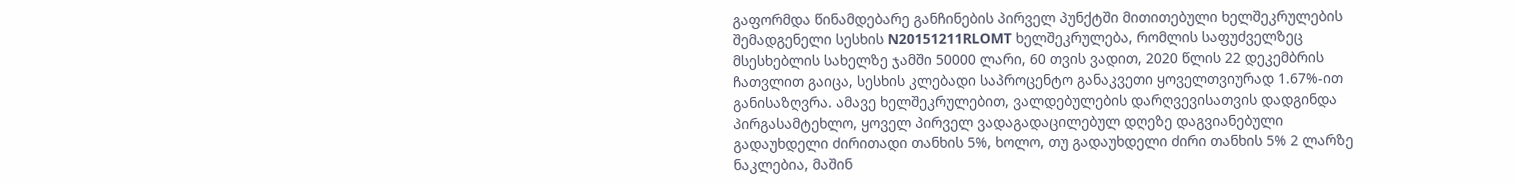გაფორმდა წინამდებარე განჩინების პირველ პუნქტში მითითებული ხელშეკრულების შემადგენელი სესხის N20151211RLOMT ხელშეკრულება, რომლის საფუძველზეც მსესხებლის სახელზე ჯამში 50000 ლარი, 60 თვის ვადით, 2020 წლის 22 დეკემბრის ჩათვლით გაიცა, სესხის კლებადი საპროცენტო განაკვეთი ყოველთვიურად 1.67%-ით განისაზღვრა. ამავე ხელშეკრულებით, ვალდებულების დარღვევისათვის დადგინდა პირგასამტეხლო, ყოველ პირველ ვადაგადაცილებულ დღეზე დაგვიანებული გადაუხდელი ძირითადი თანხის 5%, ხოლო, თუ გადაუხდელი ძირი თანხის 5% 2 ლარზე ნაკლებია, მაშინ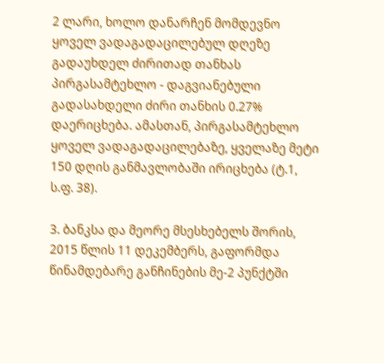2 ლარი, ხოლო დანარჩენ მომდევნო ყოველ ვადაგადაცილებულ დღეზე გადაუხდელ ძირითად თანხას პირგასამტეხლო - დაგვიანებული გადასახდელი ძირი თანხის 0.27% დაერიცხება. ამასთან, პირგასამტეხლო ყოველ ვადაგადაცილებაზე, ყველაზე მეტი 150 დღის განმავლობაში ირიცხება (ტ.1, ს.ფ. 38).

3. ბანკსა და მეორე მსესხებელს შორის, 2015 წლის 11 დეკემბერს, გაფორმდა წინამდებარე განჩინების მე-2 პუნქტში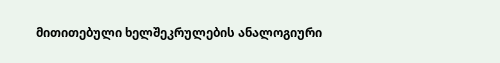მითითებული ხელშეკრულების ანალოგიური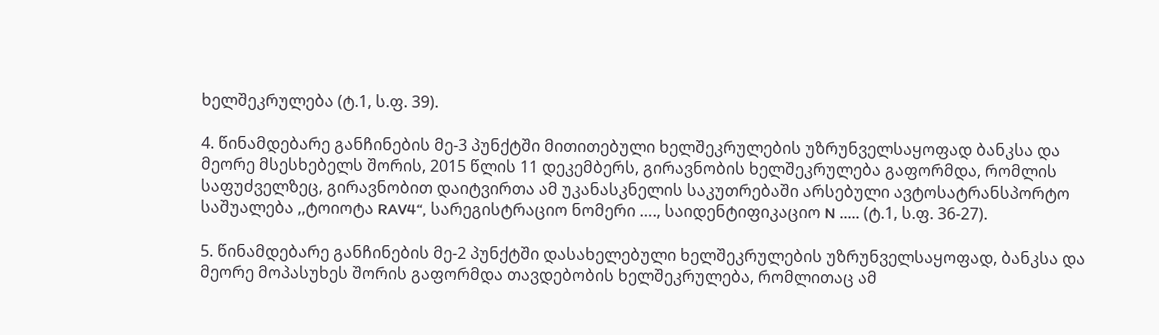ხელშეკრულება (ტ.1, ს.ფ. 39).

4. წინამდებარე განჩინების მე-3 პუნქტში მითითებული ხელშეკრულების უზრუნველსაყოფად ბანკსა და მეორე მსესხებელს შორის, 2015 წლის 11 დეკემბერს, გირავნობის ხელშეკრულება გაფორმდა, რომლის საფუძველზეც, გირავნობით დაიტვირთა ამ უკანასკნელის საკუთრებაში არსებული ავტოსატრანსპორტო საშუალება ,,ტოიოტა RAV4“, სარეგისტრაციო ნომერი …., საიდენტიფიკაციო N ..... (ტ.1, ს.ფ. 36-27).

5. წინამდებარე განჩინების მე-2 პუნქტში დასახელებული ხელშეკრულების უზრუნველსაყოფად, ბანკსა და მეორე მოპასუხეს შორის გაფორმდა თავდებობის ხელშეკრულება, რომლითაც ამ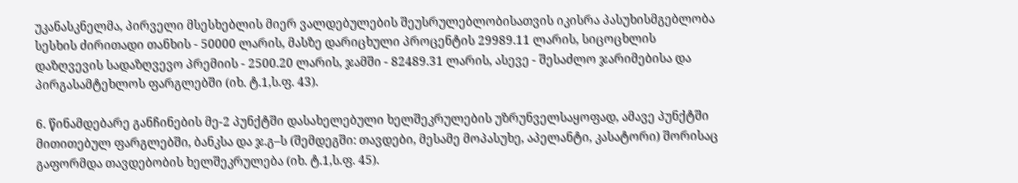უკანასკნელმა, პირველი მსესხებლის მიერ ვალდებულების შეუსრულებლობისათვის იკისრა პასუხისმგებლობა სესხის ძირითადი თანხის - 50000 ლარის, მასზე დარიცხული პროცენტის 29989.11 ლარის, სიცოცხლის დაზღვევის სადაზღვევო პრემიის - 2500.20 ლარის, ჯამში - 82489.31 ლარის, ასევე - შესაძლო ჯარიმებისა და პირგასამტეხლოს ფარგლებში (იხ. ტ.1,ს.ფ. 43).

6. წინამდებარე განჩინების მე-2 პუნქტში დასახელებული ხელშეკრულების უზრუნველსაყოფად, ამავე პუნქტში მითითებულ ფარგლებში, ბანკსა და ჯ.გ–ს (შემდეგში: თავდები, მესამე მოპასუხე, აპელანტი, კასატორი) შორისაც გაფორმდა თავდებობის ხელშეკრულება (იხ. ტ.1,ს.ფ. 45).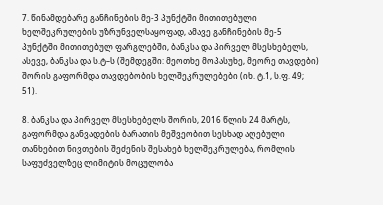7. წინამდებარე განჩინების მე-3 პუნქტში მითითებული ხელშეკრულების უზრუნველსაყოფად, ამავე განჩინების მე-5 პუნქტში მითითებულ ფარგლებში, ბანკსა და პირველ მსესხებელს, ასევე, ბანკსა და ს.ტ–ს (შემდეგში: მეოთხე მოპასუხე, მეორე თავდები) შორის გაფორმდა თავდებობის ხელშეკრულებები (იხ. ტ.1, ს.ფ. 49; 51).

8. ბანკსა და პირველ მსესხებელს შორის, 2016 წლის 24 მარტს, გაფორმდა განვადების ბარათის მეშვეობით სესხად აღებული თანხებით ნივთების შეძენის შესახებ ხელშეკრულება, რომლის საფუძველზეც ლიმიტის მოცულობა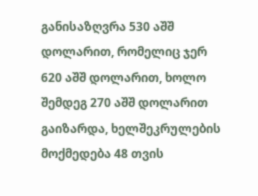განისაზღვრა 530 აშშ დოლარით, რომელიც ჯერ 620 აშშ დოლარით, ხოლო შემდეგ 270 აშშ დოლარით გაიზარდა, ხელშეკრულების მოქმედება 48 თვის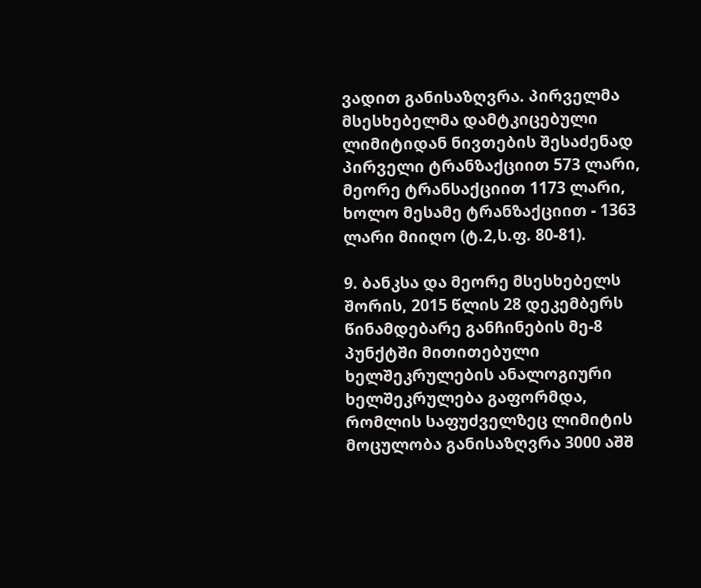ვადით განისაზღვრა. პირველმა მსესხებელმა დამტკიცებული ლიმიტიდან ნივთების შესაძენად პირველი ტრანზაქციით 573 ლარი, მეორე ტრანსაქციით 1173 ლარი, ხოლო მესამე ტრანზაქციით - 1363 ლარი მიიღო (ტ.2,ს.ფ. 80-81).

9. ბანკსა და მეორე მსესხებელს შორის, 2015 წლის 28 დეკემბერს წინამდებარე განჩინების მე-8 პუნქტში მითითებული ხელშეკრულების ანალოგიური ხელშეკრულება გაფორმდა, რომლის საფუძველზეც ლიმიტის მოცულობა განისაზღვრა 3000 აშშ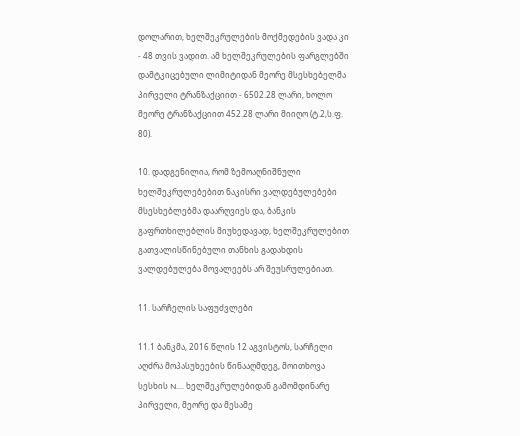დოლარით, ხელშეკრულების მოქმედების ვადა კი - 48 თვის ვადით. ამ ხელშეკრულების ფარგლებში დამტკიცებული ლიმიტიდან მეორე მსესხებელმა პირველი ტრანზაქციით - 6502.28 ლარი, ხოლო მეორე ტრანზაქციით 452.28 ლარი მიიღო (ტ.2,ს.ფ. 80).

10. დადგენილია, რომ ზემოაღნიშნული ხელშეკრულებებით ნაკისრი ვალდებულებები მსესხებლებმა დაარღვიეს და, ბანკის გაფრთხილებლის მიუხედავად, ხელშეკრულებით გათვალისწინებული თანხის გადახდის ვალდებულება მოვალეებს არ შეუსრულებიათ.

11. სარჩელის საფუძვლები

11.1 ბანკმა, 2016 წლის 12 აგვისტოს, სარჩელი აღძრა მოპასუხეების წინააღმდეგ, მოითხოვა სესხის N.... ხელშეკრულებიდან გამომდინარე პირველი, მეორე და მესამე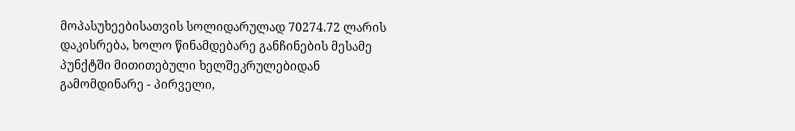მოპასუხეებისათვის სოლიდარულად 70274.72 ლარის დაკისრება, ხოლო წინამდებარე განჩინების მესამე პუნქტში მითითებული ხელშეკრულებიდან გამომდინარე - პირველი,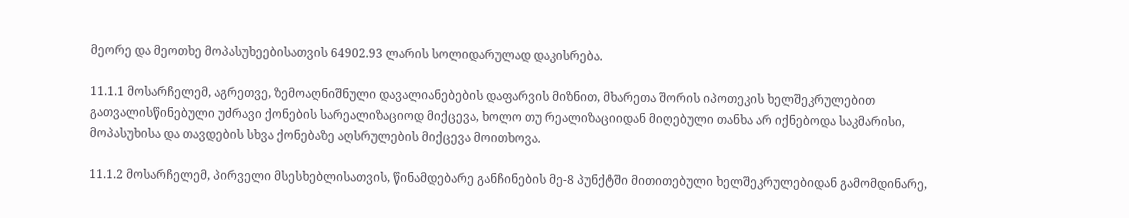მეორე და მეოთხე მოპასუხეებისათვის 64902.93 ლარის სოლიდარულად დაკისრება.

11.1.1 მოსარჩელემ, აგრეთვე, ზემოაღნიშნული დავალიანებების დაფარვის მიზნით, მხარეთა შორის იპოთეკის ხელშეკრულებით გათვალისწინებული უძრავი ქონების სარეალიზაციოდ მიქცევა, ხოლო თუ რეალიზაციიდან მიღებული თანხა არ იქნებოდა საკმარისი, მოპასუხისა და თავდების სხვა ქონებაზე აღსრულების მიქცევა მოითხოვა.

11.1.2 მოსარჩელემ, პირველი მსესხებლისათვის, წინამდებარე განჩინების მე-8 პუნქტში მითითებული ხელშეკრულებიდან გამომდინარე,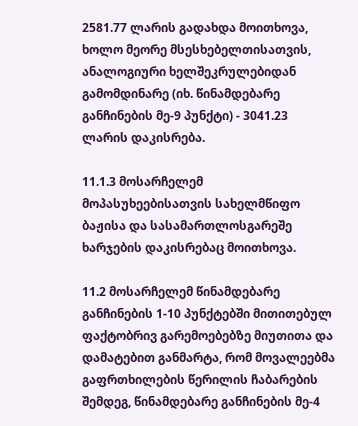2581.77 ლარის გადახდა მოითხოვა, ხოლო მეორე მსესხებელთისათვის, ანალოგიური ხელშეკრულებიდან გამომდინარე (იხ. წინამდებარე განჩინების მე-9 პუნქტი) - 3041.23 ლარის დაკისრება.

11.1.3 მოსარჩელემ მოპასუხეებისათვის სახელმწიფო ბაჟისა და სასამართლოსგარეშე ხარჯების დაკისრებაც მოითხოვა.

11.2 მოსარჩელემ წინამდებარე განჩინების 1-10 პუნქტებში მითითებულ ფაქტობრივ გარემოებებზე მიუთითა და დამატებით განმარტა, რომ მოვალეებმა გაფრთხილების წერილის ჩაბარების შემდეგ, წინამდებარე განჩინების მე-4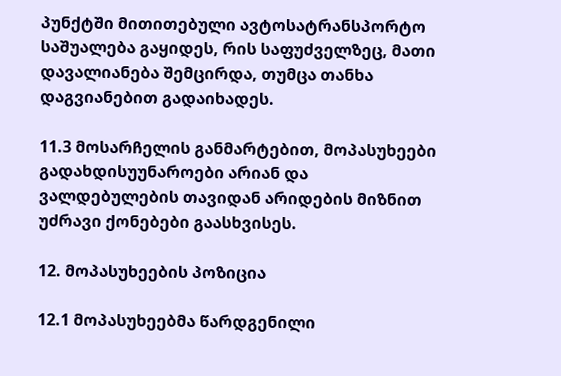პუნქტში მითითებული ავტოსატრანსპორტო საშუალება გაყიდეს, რის საფუძველზეც, მათი დავალიანება შემცირდა, თუმცა თანხა დაგვიანებით გადაიხადეს.

11.3 მოსარჩელის განმარტებით, მოპასუხეები გადახდისუუნაროები არიან და ვალდებულების თავიდან არიდების მიზნით უძრავი ქონებები გაასხვისეს.

12. მოპასუხეების პოზიცია

12.1 მოპასუხეებმა წარდგენილი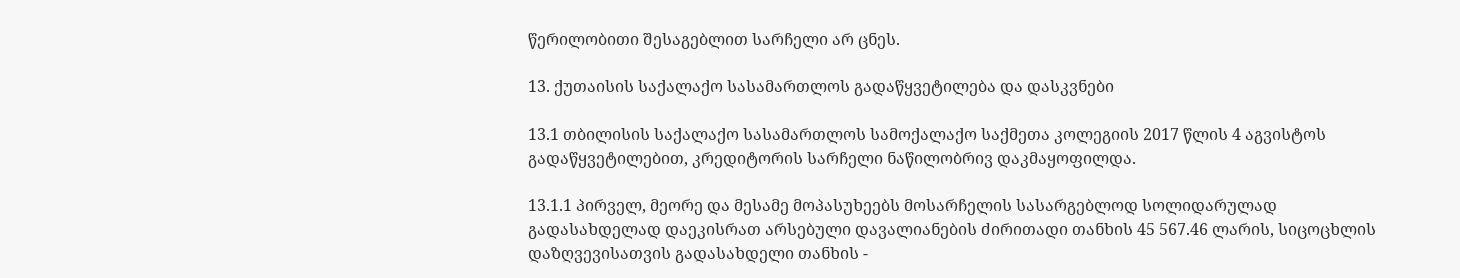წერილობითი შესაგებლით სარჩელი არ ცნეს.

13. ქუთაისის საქალაქო სასამართლოს გადაწყვეტილება და დასკვნები

13.1 თბილისის საქალაქო სასამართლოს სამოქალაქო საქმეთა კოლეგიის 2017 წლის 4 აგვისტოს გადაწყვეტილებით, კრედიტორის სარჩელი ნაწილობრივ დაკმაყოფილდა.

13.1.1 პირველ, მეორე და მესამე მოპასუხეებს მოსარჩელის სასარგებლოდ სოლიდარულად გადასახდელად დაეკისრათ არსებული დავალიანების ძირითადი თანხის 45 567.46 ლარის, სიცოცხლის დაზღვევისათვის გადასახდელი თანხის -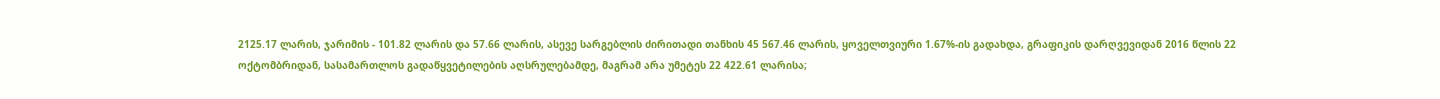2125.17 ლარის, ჯარიმის - 101.82 ლარის და 57.66 ლარის, ასევე სარგებლის ძირითადი თანხის 45 567.46 ლარის, ყოველთვიური 1.67%-ის გადახდა, გრაფიკის დარღვევიდან 2016 წლის 22 ოქტომბრიდან, სასამართლოს გადაწყვეტილების აღსრულებამდე, მაგრამ არა უმეტეს 22 422.61 ლარისა;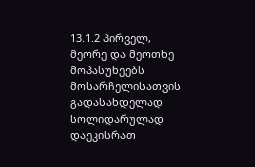13.1.2 პირველ, მეორე და მეოთხე მოპასუხეებს მოსარჩელისათვის გადასახდელად სოლიდარულად დაეკისრათ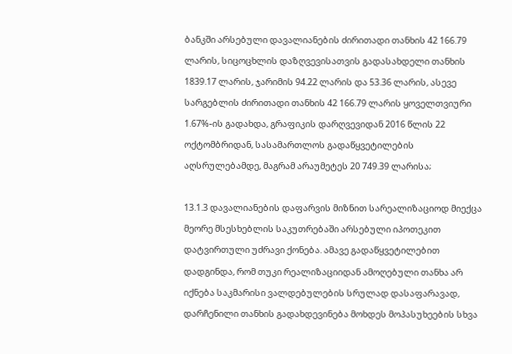ბანკში არსებული დავალიანების ძირითადი თანხის 42 166.79 ლარის, სიცოცხლის დაზღვევისათვის გადასახდელი თანხის 1839.17 ლარის, ჯარიმის 94.22 ლარის და 53.36 ლარის, ასევე სარგებლის ძირითადი თანხის 42 166.79 ლარის ყოველთვიური 1.67%-ის გადახდა, გრაფიკის დარღვევიდან 2016 წლის 22 ოქტომბრიდან, სასამართლოს გადაწყვეტილების აღსრულებამდე, მაგრამ არაუმეტეს 20 749.39 ლარისა;

13.1.3 დავალიანების დაფარვის მიზნით სარეალიზაციოდ მიექცა მეორე მსესხებლის საკუთრებაში არსებული იპოთეკით დატვირთული უძრავი ქონება. ამავე გადაწყვეტილებით დადგინდა, რომ თუკი რეალიზაციიდან ამოღებული თანხა არ იქნება საკმარისი ვალდებულების სრულად დასაფარავად, დარჩენილი თანხის გადახდევინება მოხდეს მოპასუხეების სხვა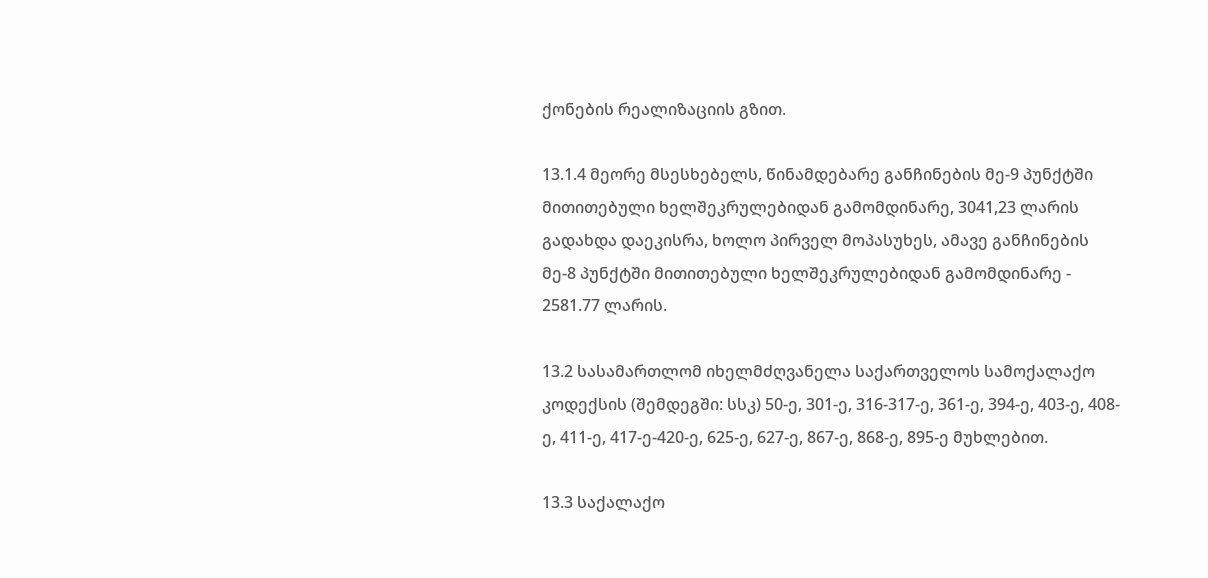ქონების რეალიზაციის გზით.

13.1.4 მეორე მსესხებელს, წინამდებარე განჩინების მე-9 პუნქტში მითითებული ხელშეკრულებიდან გამომდინარე, 3041,23 ლარის გადახდა დაეკისრა, ხოლო პირველ მოპასუხეს, ამავე განჩინების მე-8 პუნქტში მითითებული ხელშეკრულებიდან გამომდინარე - 2581.77 ლარის.

13.2 სასამართლომ იხელმძღვანელა საქართველოს სამოქალაქო კოდექსის (შემდეგში: სსკ) 50-ე, 301-ე, 316-317-ე, 361-ე, 394-ე, 403-ე, 408-ე, 411-ე, 417-ე-420-ე, 625-ე, 627-ე, 867-ე, 868-ე, 895-ე მუხლებით.

13.3 საქალაქო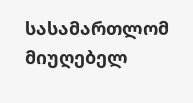სასამართლომ მიუღებელ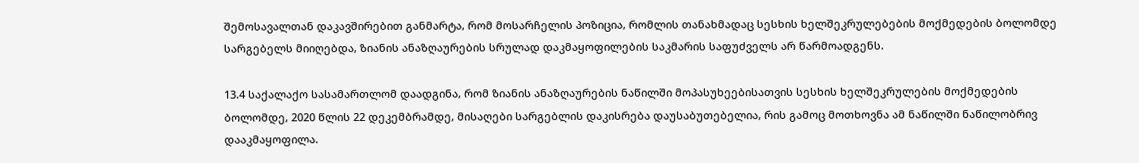შემოსავალთან დაკავშირებით განმარტა, რომ მოსარჩელის პოზიცია, რომლის თანახმადაც სესხის ხელშეკრულებების მოქმედების ბოლომდე სარგებელს მიიღებდა, ზიანის ანაზღაურების სრულად დაკმაყოფილების საკმარის საფუძველს არ წარმოადგენს.

13.4 საქალაქო სასამართლომ დაადგინა, რომ ზიანის ანაზღაურების ნაწილში მოპასუხეებისათვის სესხის ხელშეკრულების მოქმედების ბოლომდე, 2020 წლის 22 დეკემბრამდე, მისაღები სარგებლის დაკისრება დაუსაბუთებელია, რის გამოც მოთხოვნა ამ ნაწილში ნაწილობრივ დააკმაყოფილა.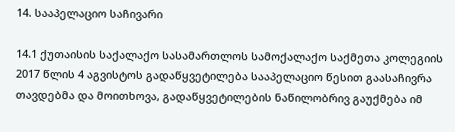14. სააპელაციო საჩივარი

14.1 ქუთაისის საქალაქო სასამართლოს სამოქალაქო საქმეთა კოლეგიის 2017 წლის 4 აგვისტოს გადაწყვეტილება სააპელაციო წესით გაასაჩივრა თავდებმა და მოითხოვა, გადაწყვეტილების ნაწილობრივ გაუქმება იმ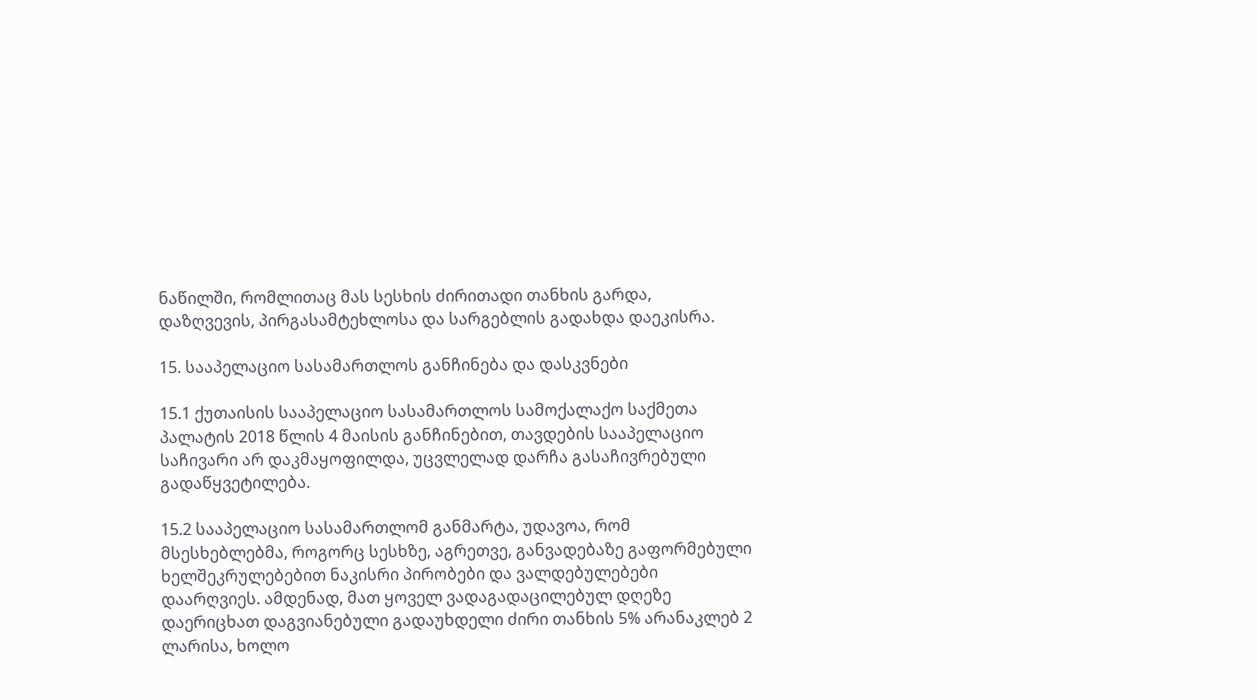ნაწილში, რომლითაც მას სესხის ძირითადი თანხის გარდა, დაზღვევის, პირგასამტეხლოსა და სარგებლის გადახდა დაეკისრა.

15. სააპელაციო სასამართლოს განჩინება და დასკვნები

15.1 ქუთაისის სააპელაციო სასამართლოს სამოქალაქო საქმეთა პალატის 2018 წლის 4 მაისის განჩინებით, თავდების სააპელაციო საჩივარი არ დაკმაყოფილდა, უცვლელად დარჩა გასაჩივრებული გადაწყვეტილება.

15.2 სააპელაციო სასამართლომ განმარტა, უდავოა, რომ მსესხებლებმა, როგორც სესხზე, აგრეთვე, განვადებაზე გაფორმებული ხელშეკრულებებით ნაკისრი პირობები და ვალდებულებები დაარღვიეს. ამდენად, მათ ყოველ ვადაგადაცილებულ დღეზე დაერიცხათ დაგვიანებული გადაუხდელი ძირი თანხის 5% არანაკლებ 2 ლარისა, ხოლო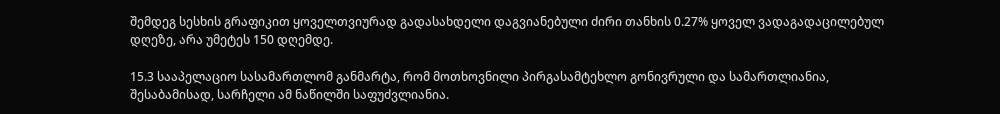შემდეგ სესხის გრაფიკით ყოველთვიურად გადასახდელი დაგვიანებული ძირი თანხის 0.27% ყოველ ვადაგადაცილებულ დღეზე, არა უმეტეს 150 დღემდე.

15.3 სააპელაციო სასამართლომ განმარტა, რომ მოთხოვნილი პირგასამტეხლო გონივრული და სამართლიანია, შესაბამისად, სარჩელი ამ ნაწილში საფუძვლიანია.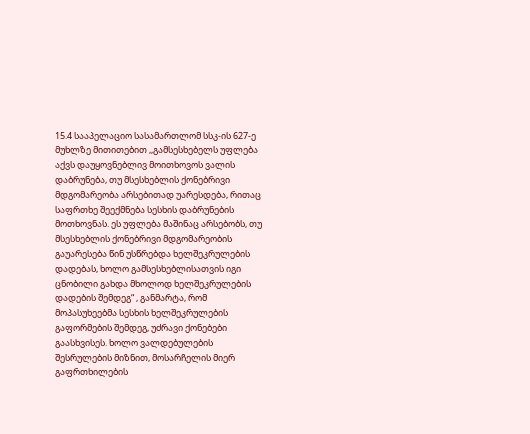15.4 სააპელაციო სასამართლომ სსკ-ის 627-ე მუხლზე მითითებით ,,გამსესხებელს უფლება აქვს დაუყოვნებლივ მოითხოვოს ვალის დაბრუნება, თუ მსესხებლის ქონებრივი მდგომარეობა არსებითად უარესდება, რითაც საფრთხე შეექმნება სესხის დაბრუნების მოთხოვნას. ეს უფლება მაშინაც არსებობს, თუ მსესხებლის ქონებრივი მდგომარეობის გაუარესება წინ უსწრებდა ხელშეკრულების დადებას, ხოლო გამსესხებლისათვის იგი ცნობილი გახდა მხოლოდ ხელშეკრულების დადების შემდეგ“ , განმარტა, რომ მოპასუხეებმა სესხის ხელშეკრულების გაფორმების შემდეგ, უძრავი ქონებები გაასხვისეს. ხოლო ვალდებულების შესრულების მიზნით, მოსარჩელის მიერ გაფრთხილების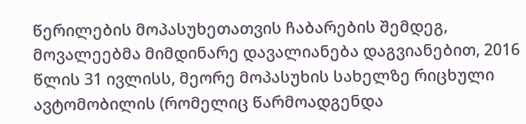წერილების მოპასუხეთათვის ჩაბარების შემდეგ, მოვალეებმა მიმდინარე დავალიანება დაგვიანებით, 2016 წლის 31 ივლისს, მეორე მოპასუხის სახელზე რიცხული ავტომობილის (რომელიც წარმოადგენდა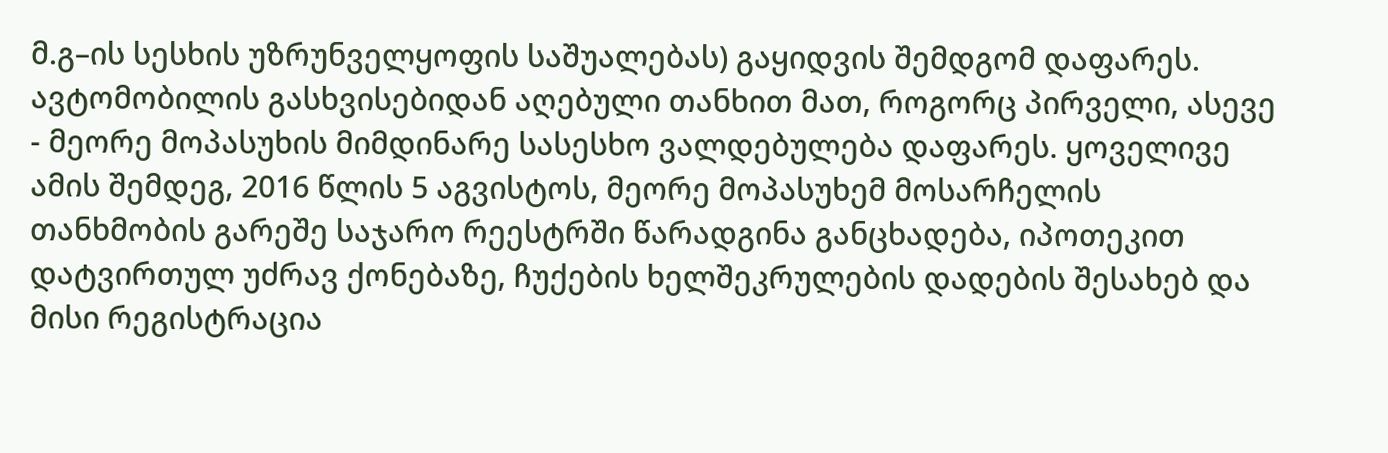მ.გ–ის სესხის უზრუნველყოფის საშუალებას) გაყიდვის შემდგომ დაფარეს. ავტომობილის გასხვისებიდან აღებული თანხით მათ, როგორც პირველი, ასევე - მეორე მოპასუხის მიმდინარე სასესხო ვალდებულება დაფარეს. ყოველივე ამის შემდეგ, 2016 წლის 5 აგვისტოს, მეორე მოპასუხემ მოსარჩელის თანხმობის გარეშე საჯარო რეესტრში წარადგინა განცხადება, იპოთეკით დატვირთულ უძრავ ქონებაზე, ჩუქების ხელშეკრულების დადების შესახებ და მისი რეგისტრაცია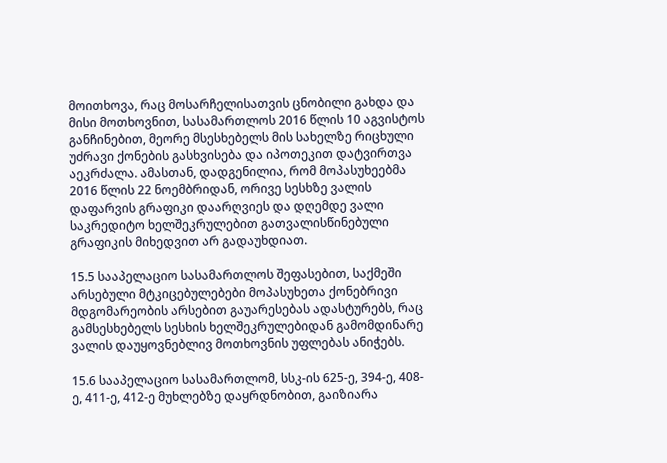მოითხოვა, რაც მოსარჩელისათვის ცნობილი გახდა და მისი მოთხოვნით, სასამართლოს 2016 წლის 10 აგვისტოს განჩინებით, მეორე მსესხებელს მის სახელზე რიცხული უძრავი ქონების გასხვისება და იპოთეკით დატვირთვა აეკრძალა. ამასთან, დადგენილია, რომ მოპასუხეებმა 2016 წლის 22 ნოემბრიდან, ორივე სესხზე ვალის დაფარვის გრაფიკი დაარღვიეს და დღემდე ვალი საკრედიტო ხელშეკრულებით გათვალისწინებული გრაფიკის მიხედვით არ გადაუხდიათ.

15.5 სააპელაციო სასამართლოს შეფასებით, საქმეში არსებული მტკიცებულებები მოპასუხეთა ქონებრივი მდგომარეობის არსებით გაუარესებას ადასტურებს, რაც გამსესხებელს სესხის ხელშეკრულებიდან გამომდინარე ვალის დაუყოვნებლივ მოთხოვნის უფლებას ანიჭებს.

15.6 სააპელაციო სასამართლომ, სსკ-ის 625-ე, 394-ე, 408-ე, 411-ე, 412-ე მუხლებზე დაყრდნობით, გაიზიარა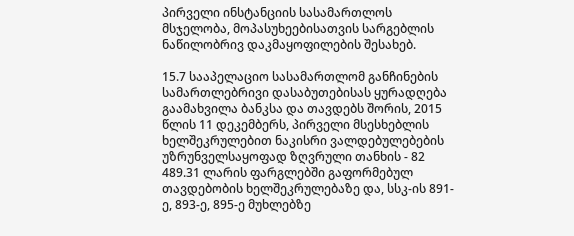პირველი ინსტანციის სასამართლოს მსჯელობა, მოპასუხეებისათვის სარგებლის ნაწილობრივ დაკმაყოფილების შესახებ.

15.7 სააპელაციო სასამართლომ განჩინების სამართლებრივი დასაბუთებისას ყურადღება გაამახვილა ბანკსა და თავდებს შორის, 2015 წლის 11 დეკემბერს, პირველი მსესხებლის ხელშეკრულებით ნაკისრი ვალდებულებების უზრუნველსაყოფად ზღვრული თანხის - 82 489.31 ლარის ფარგლებში გაფორმებულ თავდებობის ხელშეკრულებაზე და, სსკ-ის 891-ე, 893-ე, 895-ე მუხლებზე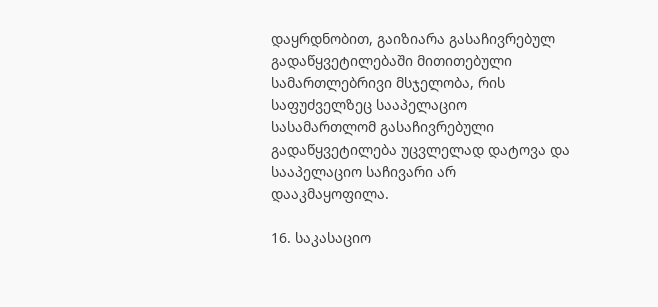დაყრდნობით, გაიზიარა გასაჩივრებულ გადაწყვეტილებაში მითითებული სამართლებრივი მსჯელობა, რის საფუძველზეც სააპელაციო სასამართლომ გასაჩივრებული გადაწყვეტილება უცვლელად დატოვა და სააპელაციო საჩივარი არ დააკმაყოფილა.

16. საკასაციო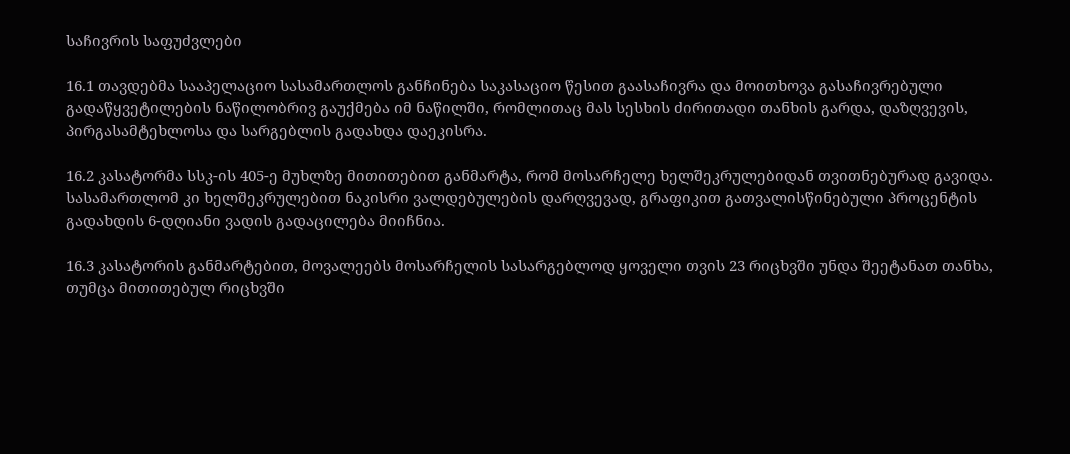საჩივრის საფუძვლები

16.1 თავდებმა სააპელაციო სასამართლოს განჩინება საკასაციო წესით გაასაჩივრა და მოითხოვა გასაჩივრებული გადაწყვეტილების ნაწილობრივ გაუქმება იმ ნაწილში, რომლითაც მას სესხის ძირითადი თანხის გარდა, დაზღვევის, პირგასამტეხლოსა და სარგებლის გადახდა დაეკისრა.

16.2 კასატორმა სსკ-ის 405-ე მუხლზე მითითებით განმარტა, რომ მოსარჩელე ხელშეკრულებიდან თვითნებურად გავიდა. სასამართლომ კი ხელშეკრულებით ნაკისრი ვალდებულების დარღვევად, გრაფიკით გათვალისწინებული პროცენტის გადახდის 6-დღიანი ვადის გადაცილება მიიჩნია.

16.3 კასატორის განმარტებით, მოვალეებს მოსარჩელის სასარგებლოდ ყოველი თვის 23 რიცხვში უნდა შეეტანათ თანხა, თუმცა მითითებულ რიცხვში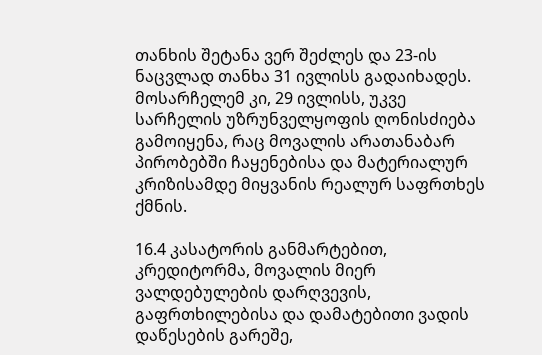თანხის შეტანა ვერ შეძლეს და 23-ის ნაცვლად თანხა 31 ივლისს გადაიხადეს. მოსარჩელემ კი, 29 ივლისს, უკვე სარჩელის უზრუნველყოფის ღონისძიება გამოიყენა, რაც მოვალის არათანაბარ პირობებში ჩაყენებისა და მატერიალურ კრიზისამდე მიყვანის რეალურ საფრთხეს ქმნის.

16.4 კასატორის განმარტებით, კრედიტორმა, მოვალის მიერ ვალდებულების დარღვევის, გაფრთხილებისა და დამატებითი ვადის დაწესების გარეშე,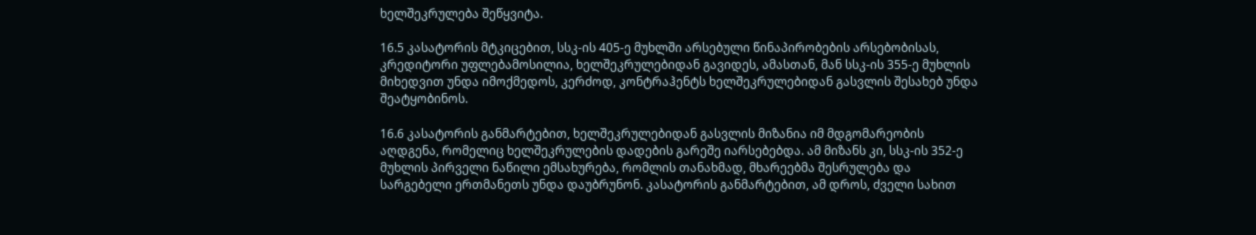ხელშეკრულება შეწყვიტა.

16.5 კასატორის მტკიცებით, სსკ-ის 405-ე მუხლში არსებული წინაპირობების არსებობისას, კრედიტორი უფლებამოსილია, ხელშეკრულებიდან გავიდეს, ამასთან, მან სსკ-ის 355-ე მუხლის მიხედვით უნდა იმოქმედოს, კერძოდ, კონტრაჰენტს ხელშეკრულებიდან გასვლის შესახებ უნდა შეატყობინოს.

16.6 კასატორის განმარტებით, ხელშეკრულებიდან გასვლის მიზანია იმ მდგომარეობის აღდგენა, რომელიც ხელშეკრულების დადების გარეშე იარსებებდა. ამ მიზანს კი, სსკ-ის 352-ე მუხლის პირველი ნაწილი ემსახურება, რომლის თანახმად, მხარეებმა შესრულება და სარგებელი ერთმანეთს უნდა დაუბრუნონ. კასატორის განმარტებით, ამ დროს, ძველი სახით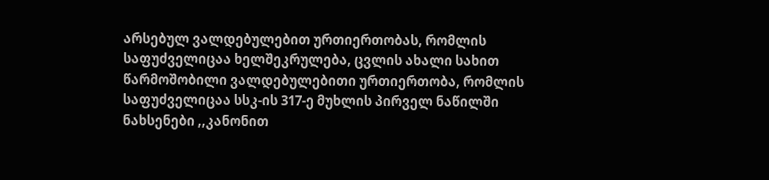არსებულ ვალდებულებით ურთიერთობას, რომლის საფუძველიცაა ხელშეკრულება, ცვლის ახალი სახით წარმოშობილი ვალდებულებითი ურთიერთობა, რომლის საფუძველიცაა სსკ-ის 317-ე მუხლის პირველ ნაწილში ნახსენები ,,კანონით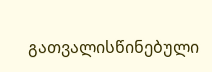გათვალისწინებული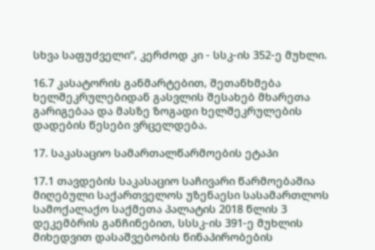სხვა საფუძველი“, კერძოდ კი - სსკ-ის 352-ე მუხლი.

16.7 კასატორის განმარტებით, შეთანხმება ხელშეკრულებიდან გასვლის შესახებ მხარეთა გარიგებაა და მასზე ზოგადი ხელშეკრულების დადების წესები ვრცელდება.

17. საკასაციო სამართალწარმოების ეტაპი

17.1 თავდების საკასაციო საჩივარი წარმოებაშია მიღებული საქართველოს უზენაესი სასამართლოს სამოქალაქო საქმეთა პალატის 2018 წლის 3 დეკემბრის განჩინებით, სსსკ-ის 391-ე მუხლის მიხედვით დასაშვებობის წინაპირობების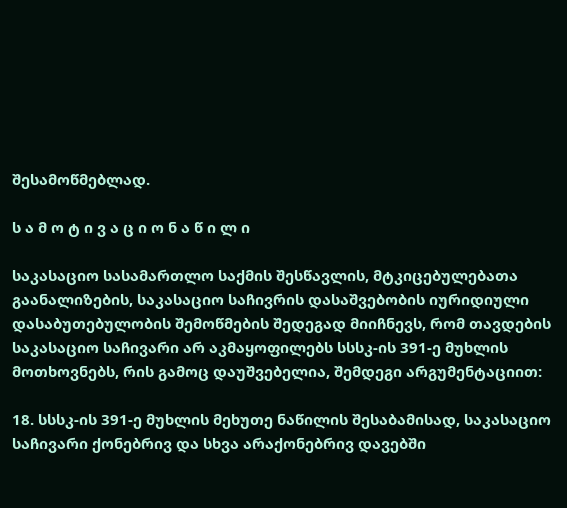შესამოწმებლად.

ს ა მ ო ტ ი ვ ა ც ი ო ნ ა წ ი ლ ი

საკასაციო სასამართლო საქმის შესწავლის, მტკიცებულებათა გაანალიზების, საკასაციო საჩივრის დასაშვებობის იურიდიული დასაბუთებულობის შემოწმების შედეგად მიიჩნევს, რომ თავდების საკასაციო საჩივარი არ აკმაყოფილებს სსსკ-ის 391-ე მუხლის მოთხოვნებს, რის გამოც დაუშვებელია, შემდეგი არგუმენტაციით:

18. სსსკ-ის 391-ე მუხლის მეხუთე ნაწილის შესაბამისად, საკასაციო საჩივარი ქონებრივ და სხვა არაქონებრივ დავებში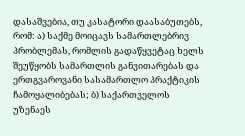დასაშვებია, თუ კასატორი დაასაბუთებს, რომ: ა) საქმე მოიცავს სამართლებრივ პრობლემას, რომლის გადაწყვეტაც ხელს შეუწყობს სამართლის განვითარებას და ერთგვაროვანი სასამართლო პრაქტიკის ჩამოყალიბებას; ბ) საქართველოს უზენაეს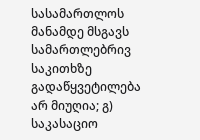სასამართლოს მანამდე მსგავს სამართლებრივ საკითხზე გადაწყვეტილება არ მიუღია; გ) საკასაციო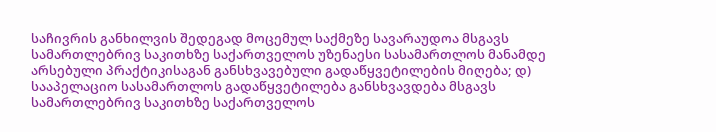საჩივრის განხილვის შედეგად მოცემულ საქმეზე სავარაუდოა მსგავს სამართლებრივ საკითხზე საქართველოს უზენაესი სასამართლოს მანამდე არსებული პრაქტიკისაგან განსხვავებული გადაწყვეტილების მიღება; დ) სააპელაციო სასამართლოს გადაწყვეტილება განსხვავდება მსგავს სამართლებრივ საკითხზე საქართველოს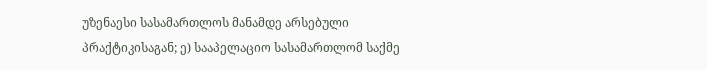უზენაესი სასამართლოს მანამდე არსებული პრაქტიკისაგან; ე) სააპელაციო სასამართლომ საქმე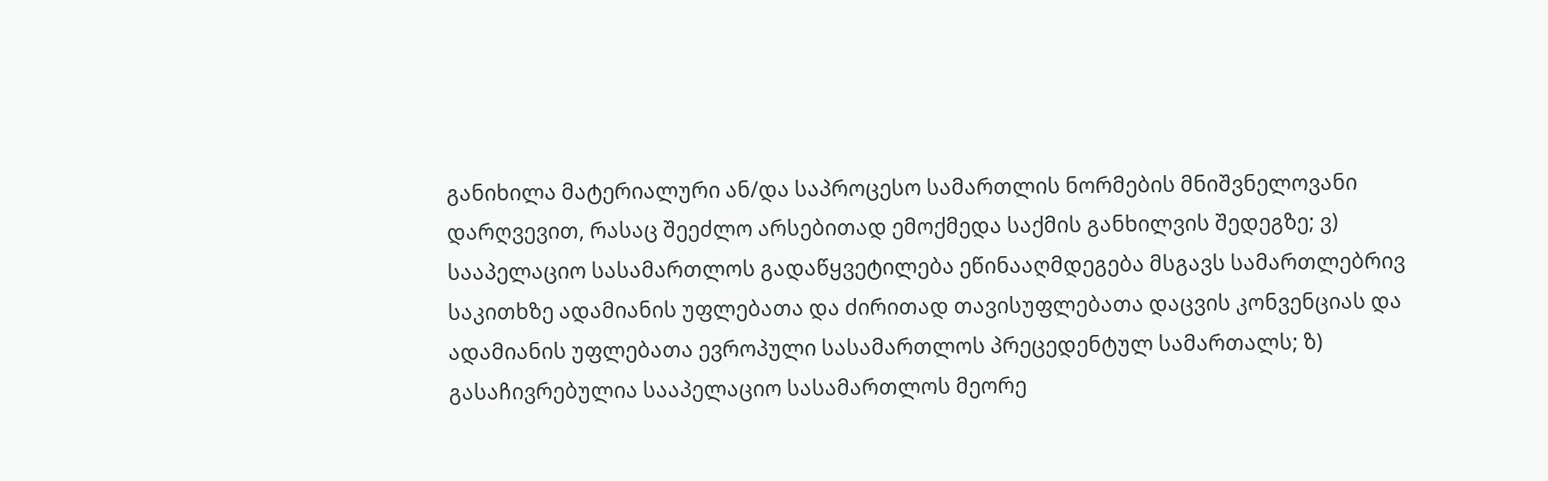განიხილა მატერიალური ან/და საპროცესო სამართლის ნორმების მნიშვნელოვანი დარღვევით, რასაც შეეძლო არსებითად ემოქმედა საქმის განხილვის შედეგზე; ვ) სააპელაციო სასამართლოს გადაწყვეტილება ეწინააღმდეგება მსგავს სამართლებრივ საკითხზე ადამიანის უფლებათა და ძირითად თავისუფლებათა დაცვის კონვენციას და ადამიანის უფლებათა ევროპული სასამართლოს პრეცედენტულ სამართალს; ზ) გასაჩივრებულია სააპელაციო სასამართლოს მეორე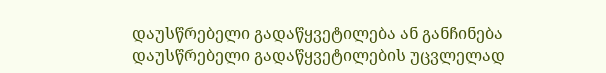დაუსწრებელი გადაწყვეტილება ან განჩინება დაუსწრებელი გადაწყვეტილების უცვლელად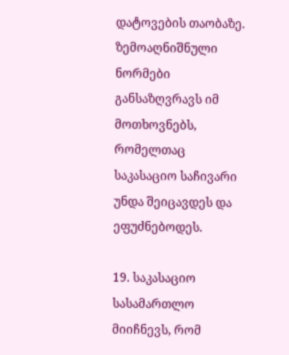დატოვების თაობაზე. ზემოაღნიშნული ნორმები განსაზღვრავს იმ მოთხოვნებს, რომელთაც საკასაციო საჩივარი უნდა შეიცავდეს და ეფუძნებოდეს.

19. საკასაციო სასამართლო მიიჩნევს, რომ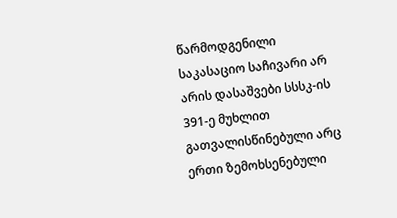წარმოდგენილი საკასაციო საჩივარი არ არის დასაშვები სსსკ-ის 391-ე მუხლით გათვალისწინებული არც ერთი ზემოხსენებული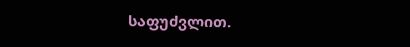საფუძვლით.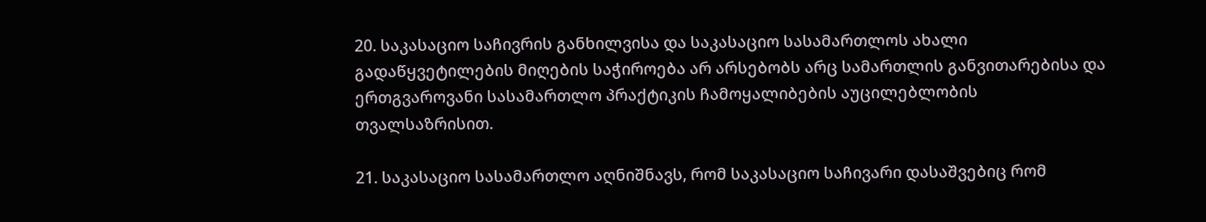20. საკასაციო საჩივრის განხილვისა და საკასაციო სასამართლოს ახალი გადაწყვეტილების მიღების საჭიროება არ არსებობს არც სამართლის განვითარებისა და ერთგვაროვანი სასამართლო პრაქტიკის ჩამოყალიბების აუცილებლობის თვალსაზრისით.

21. საკასაციო სასამართლო აღნიშნავს, რომ საკასაციო საჩივარი დასაშვებიც რომ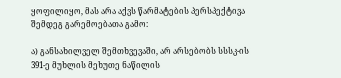ყოფილიყო, მას არა აქვს წარმატების პერსპექტივა შემდეგ გარემოებათა გამო:

ა) განსახილველ შემთხვევაში, არ არსებობს სსსკ-ის 391-ე მუხლის მეხუთე ნაწილის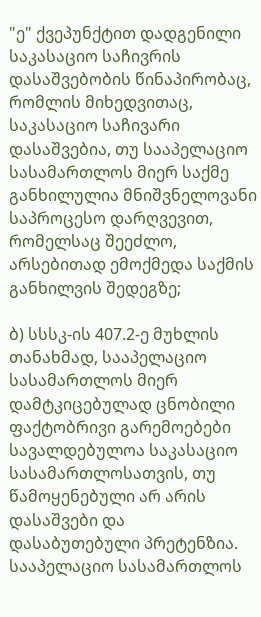"ე" ქვეპუნქტით დადგენილი საკასაციო საჩივრის დასაშვებობის წინაპირობაც, რომლის მიხედვითაც, საკასაციო საჩივარი დასაშვებია, თუ სააპელაციო სასამართლოს მიერ საქმე განხილულია მნიშვნელოვანი საპროცესო დარღვევით, რომელსაც შეეძლო, არსებითად ემოქმედა საქმის განხილვის შედეგზე;

ბ) სსსკ-ის 407.2-ე მუხლის თანახმად, სააპელაციო სასამართლოს მიერ დამტკიცებულად ცნობილი ფაქტობრივი გარემოებები სავალდებულოა საკასაციო სასამართლოსათვის, თუ წამოყენებული არ არის დასაშვები და დასაბუთებული პრეტენზია. სააპელაციო სასამართლოს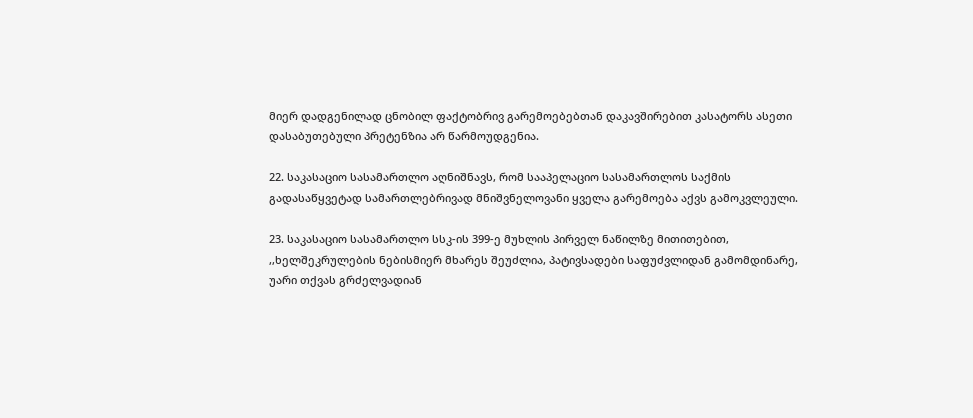მიერ დადგენილად ცნობილ ფაქტობრივ გარემოებებთან დაკავშირებით კასატორს ასეთი დასაბუთებული პრეტენზია არ წარმოუდგენია.

22. საკასაციო სასამართლო აღნიშნავს, რომ სააპელაციო სასამართლოს საქმის გადასაწყვეტად სამართლებრივად მნიშვნელოვანი ყველა გარემოება აქვს გამოკვლეული.

23. საკასაციო სასამართლო სსკ-ის 399-ე მუხლის პირველ ნაწილზე მითითებით, ,,ხელშეკრულების ნებისმიერ მხარეს შეუძლია, პატივსადები საფუძვლიდან გამომდინარე, უარი თქვას გრძელვადიან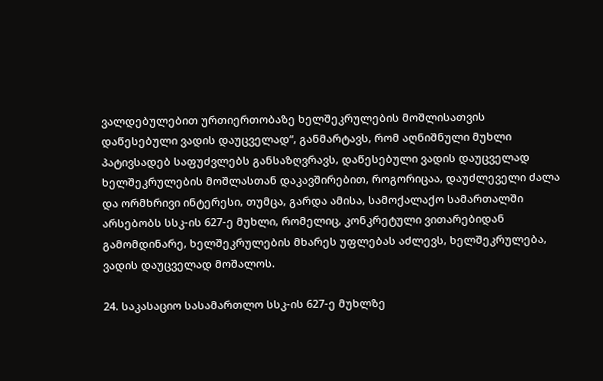ვალდებულებით ურთიერთობაზე ხელშეკრულების მოშლისათვის დაწესებული ვადის დაუცველად“, განმარტავს, რომ აღნიშნული მუხლი პატივსადებ საფუძვლებს განსაზღვრავს, დაწესებული ვადის დაუცველად ხელშეკრულების მოშლასთან დაკავშირებით, როგორიცაა, დაუძლეველი ძალა და ორმხრივი ინტერესი, თუმცა, გარდა ამისა, სამოქალაქო სამართალში არსებობს სსკ-ის 627-ე მუხლი, რომელიც, კონკრეტული ვითარებიდან გამომდინარე, ხელშეკრულების მხარეს უფლებას აძლევს, ხელშეკრულება, ვადის დაუცველად მოშალოს.

24. საკასაციო სასამართლო სსკ-ის 627-ე მუხლზე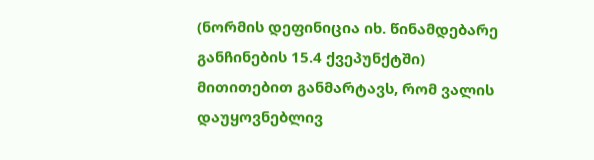(ნორმის დეფინიცია იხ. წინამდებარე განჩინების 15.4 ქვეპუნქტში) მითითებით განმარტავს, რომ ვალის დაუყოვნებლივ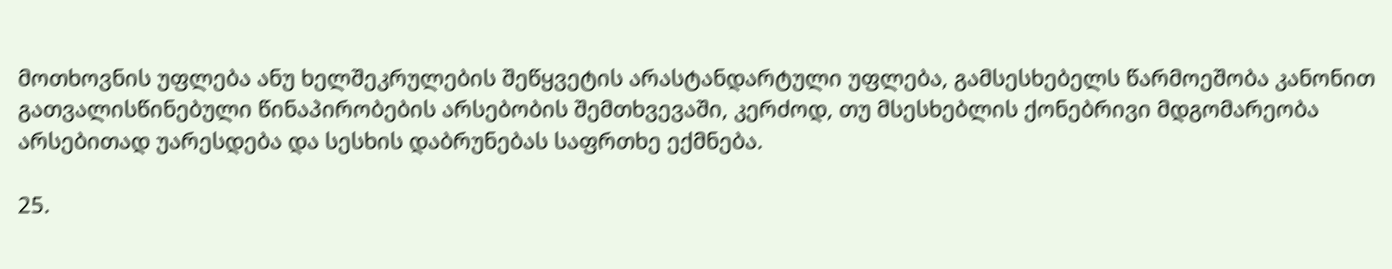მოთხოვნის უფლება ანუ ხელშეკრულების შეწყვეტის არასტანდარტული უფლება, გამსესხებელს წარმოეშობა კანონით გათვალისწინებული წინაპირობების არსებობის შემთხვევაში, კერძოდ, თუ მსესხებლის ქონებრივი მდგომარეობა არსებითად უარესდება და სესხის დაბრუნებას საფრთხე ექმნება.

25.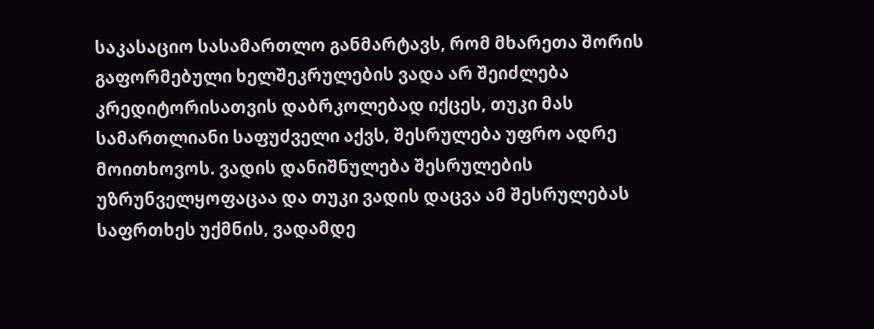საკასაციო სასამართლო განმარტავს, რომ მხარეთა შორის გაფორმებული ხელშეკრულების ვადა არ შეიძლება კრედიტორისათვის დაბრკოლებად იქცეს, თუკი მას სამართლიანი საფუძველი აქვს, შესრულება უფრო ადრე მოითხოვოს. ვადის დანიშნულება შესრულების უზრუნველყოფაცაა და თუკი ვადის დაცვა ამ შესრულებას საფრთხეს უქმნის, ვადამდე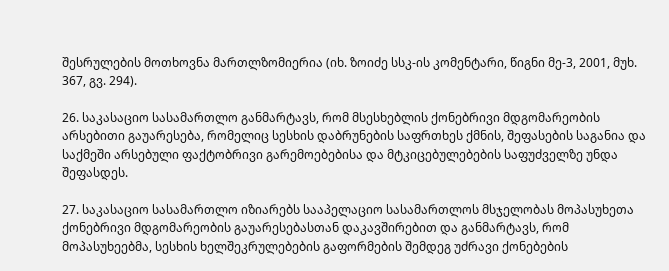შესრულების მოთხოვნა მართლზომიერია (იხ. ზოიძე სსკ-ის კომენტარი, წიგნი მე-3, 2001, მუხ. 367, გვ. 294).

26. საკასაციო სასამართლო განმარტავს, რომ მსესხებლის ქონებრივი მდგომარეობის არსებითი გაუარესება, რომელიც სესხის დაბრუნების საფრთხეს ქმნის, შეფასების საგანია და საქმეში არსებული ფაქტობრივი გარემოებებისა და მტკიცებულებების საფუძველზე უნდა შეფასდეს.

27. საკასაციო სასამართლო იზიარებს სააპელაციო სასამართლოს მსჯელობას მოპასუხეთა ქონებრივი მდგომარეობის გაუარესებასთან დაკავშირებით და განმარტავს, რომ მოპასუხეებმა, სესხის ხელშეკრულებების გაფორმების შემდეგ უძრავი ქონებების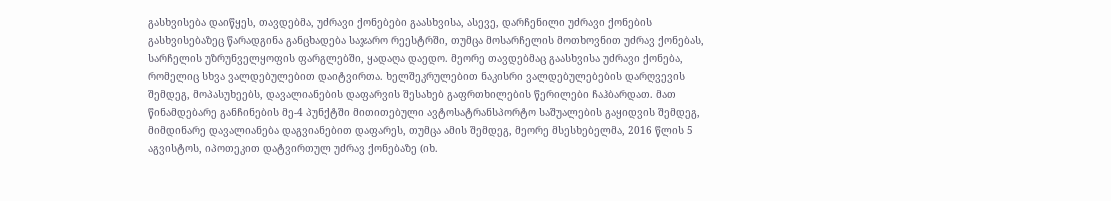გასხვისება დაიწყეს, თავდებმა, უძრავი ქონებები გაასხვისა, ასევე, დარჩენილი უძრავი ქონების გასხვისებაზეც წარადგინა განცხადება საჯარო რეესტრში, თუმცა მოსარჩელის მოთხოვნით უძრავ ქონებას, სარჩელის უზრუნველყოფის ფარგლებში, ყადაღა დაედო. მეორე თავდებმაც გაასხვისა უძრავი ქონება, რომელიც სხვა ვალდებულებით დაიტვირთა. ხელშეკრულებით ნაკისრი ვალდებულებების დარღვევის შემდეგ, მოპასუხეებს, დავალიანების დაფარვის შესახებ გაფრთხილების წერილები ჩაჰბარდათ. მათ წინამდებარე განჩინების მე-4 პუნქტში მითითებული ავტოსატრანსპორტო საშუალების გაყიდვის შემდეგ, მიმდინარე დავალიანება დაგვიანებით დაფარეს, თუმცა ამის შემდეგ, მეორე მსესხებელმა, 2016 წლის 5 აგვისტოს, იპოთეკით დატვირთულ უძრავ ქონებაზე (იხ.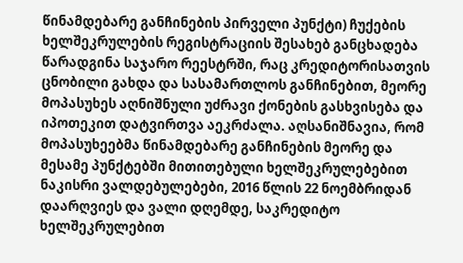წინამდებარე განჩინების პირველი პუნქტი) ჩუქების ხელშეკრულების რეგისტრაციის შესახებ განცხადება წარადგინა საჯარო რეესტრში, რაც კრედიტორისათვის ცნობილი გახდა და სასამართლოს განჩინებით, მეორე მოპასუხეს აღნიშნული უძრავი ქონების გასხვისება და იპოთეკით დატვირთვა აეკრძალა. აღსანიშნავია, რომ მოპასუხეებმა წინამდებარე განჩინების მეორე და მესამე პუნქტებში მითითებული ხელშეკრულებებით ნაკისრი ვალდებულებები, 2016 წლის 22 ნოემბრიდან დაარღვიეს და ვალი დღემდე, საკრედიტო ხელშეკრულებით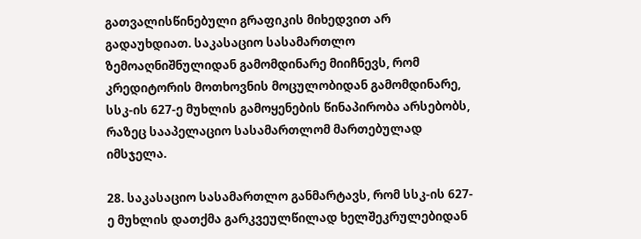გათვალისწინებული გრაფიკის მიხედვით არ გადაუხდიათ. საკასაციო სასამართლო ზემოაღნიშნულიდან გამომდინარე მიიჩნევს, რომ კრედიტორის მოთხოვნის მოცულობიდან გამომდინარე, სსკ-ის 627-ე მუხლის გამოყენების წინაპირობა არსებობს, რაზეც სააპელაციო სასამართლომ მართებულად იმსჯელა.

28. საკასაციო სასამართლო განმარტავს, რომ სსკ-ის 627-ე მუხლის დათქმა გარკვეულწილად ხელშეკრულებიდან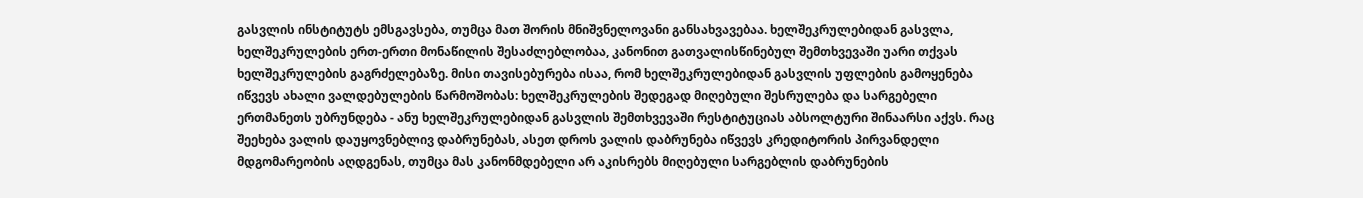გასვლის ინსტიტუტს ემსგავსება, თუმცა მათ შორის მნიშვნელოვანი განსახვავებაა. ხელშეკრულებიდან გასვლა, ხელშეკრულების ერთ-ერთი მონაწილის შესაძლებლობაა, კანონით გათვალისწინებულ შემთხვევაში უარი თქვას ხელშეკრულების გაგრძელებაზე. მისი თავისებურება ისაა, რომ ხელშეკრულებიდან გასვლის უფლების გამოყენება იწვევს ახალი ვალდებულების წარმოშობას: ხელშეკრულების შედეგად მიღებული შესრულება და სარგებელი ერთმანეთს უბრუნდება - ანუ ხელშეკრულებიდან გასვლის შემთხვევაში რესტიტუციას აბსოლტური შინაარსი აქვს. რაც შეეხება ვალის დაუყოვნებლივ დაბრუნებას, ასეთ დროს ვალის დაბრუნება იწვევს კრედიტორის პირვანდელი მდგომარეობის აღდგენას, თუმცა მას კანონმდებელი არ აკისრებს მიღებული სარგებლის დაბრუნების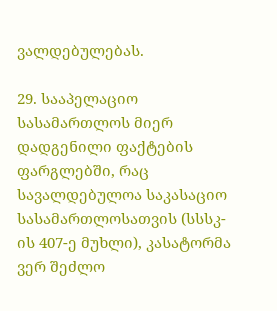ვალდებულებას.

29. სააპელაციო სასამართლოს მიერ დადგენილი ფაქტების ფარგლებში, რაც სავალდებულოა საკასაციო სასამართლოსათვის (სსსკ-ის 407-ე მუხლი), კასატორმა ვერ შეძლო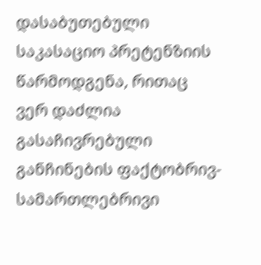დასაბუთებული საკასაციო პრეტენზიის წარმოდგენა, რითაც ვერ დაძლია გასაჩივრებული განჩინების ფაქტობრივ-სამართლებრივი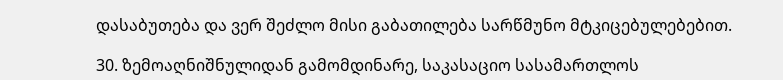დასაბუთება და ვერ შეძლო მისი გაბათილება სარწმუნო მტკიცებულებებით.

30. ზემოაღნიშნულიდან გამომდინარე, საკასაციო სასამართლოს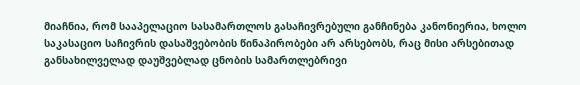მიაჩნია, რომ სააპელაციო სასამართლოს გასაჩივრებული განჩინება კანონიერია, ხოლო საკასაციო საჩივრის დასაშვებობის წინაპირობები არ არსებობს, რაც მისი არსებითად განსახილველად დაუშვებლად ცნობის სამართლებრივი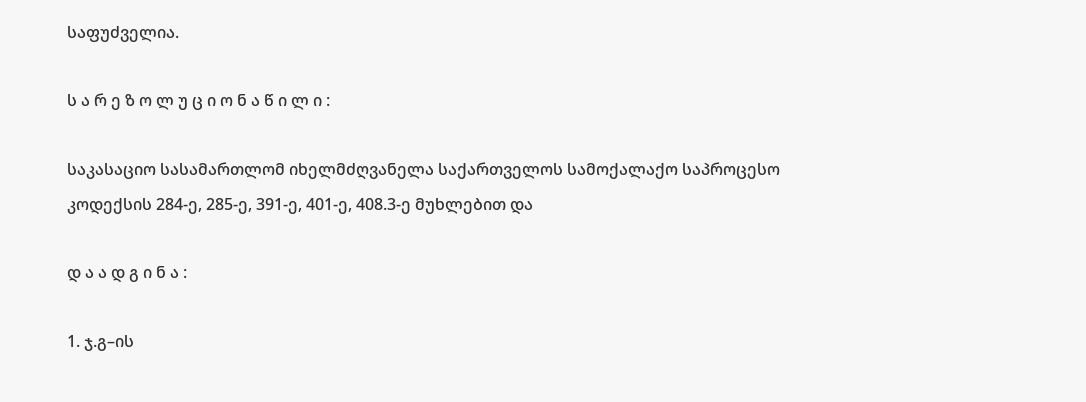საფუძველია.

ს ა რ ე ზ ო ლ უ ც ი ო ნ ა წ ი ლ ი :

საკასაციო სასამართლომ იხელმძღვანელა საქართველოს სამოქალაქო საპროცესო კოდექსის 284-ე, 285-ე, 391-ე, 401-ე, 408.3-ე მუხლებით და

დ ა ა დ გ ი ნ ა :

1. ჯ.გ–ის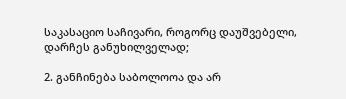საკასაციო საჩივარი, როგორც დაუშვებელი, დარჩეს განუხილველად;

2. განჩინება საბოლოოა და არ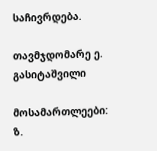საჩივრდება.

თავმჯდომარე ე. გასიტაშვილი

მოსამართლეები: ზ.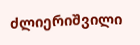ძლიერიშვილი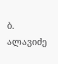ბ. ალავიძე